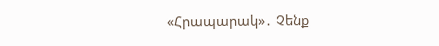«Հրապարակ»․ Չենք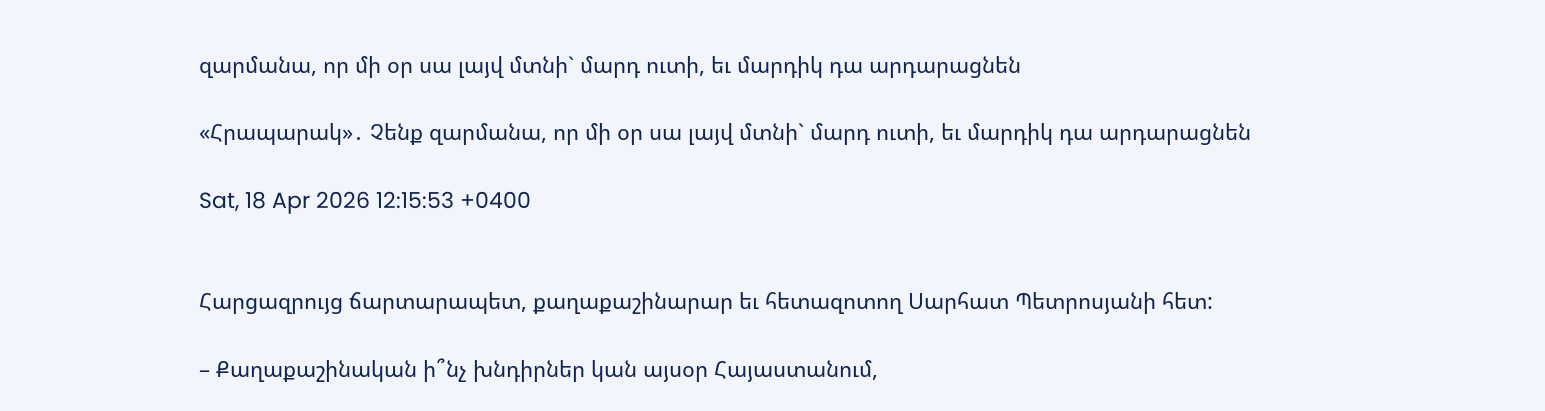զարմանա, որ մի օր սա լայվ մտնի` մարդ ուտի, եւ մարդիկ դա արդարացնեն

«Հրապարակ»․ Չենք զարմանա, որ մի օր սա լայվ մտնի` մարդ ուտի, եւ մարդիկ դա արդարացնեն

Sat, 18 Apr 2026 12:15:53 +0400


Հարցազրույց ճարտարապետ, քաղաքաշինարար եւ հետազոտող Սարհատ Պետրոսյանի հետ:

– Քաղաքաշինական ի՞նչ խնդիրներ կան այսօր Հայաստանում,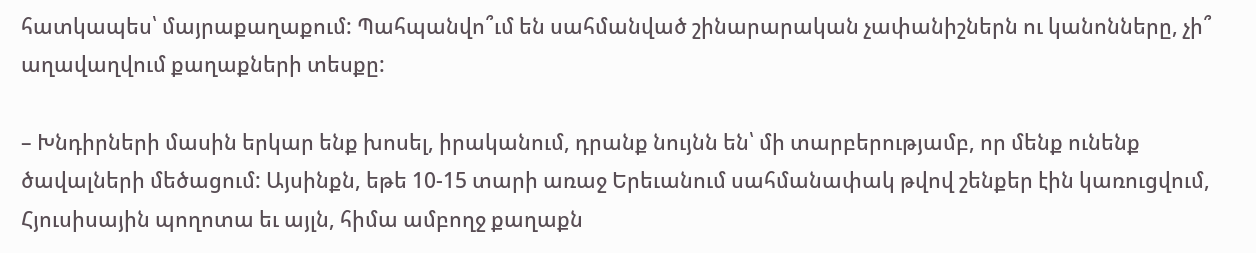հատկապես՝ մայրաքաղաքում: Պահպանվո՞ւմ են սահմանված շինարարական չափանիշներն ու կանոնները, չի՞ աղավաղվում քաղաքների տեսքը:

– Խնդիրների մասին երկար ենք խոսել, իրականում, դրանք նույնն են՝ մի տարբերությամբ, որ մենք ունենք ծավալների մեծացում: Այսինքն, եթե 10-15 տարի առաջ Երեւանում սահմանափակ թվով շենքեր էին կառուցվում, Հյուսիսային պողոտա եւ այլն, հիմա ամբողջ քաղաքն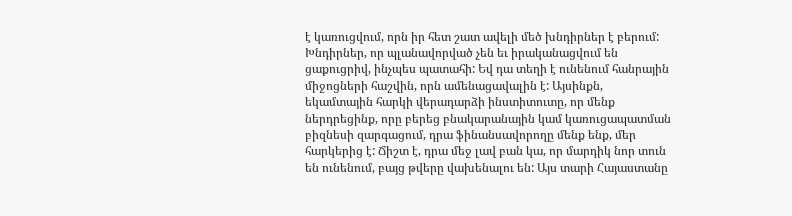է կառուցվում, որն իր հետ շատ ավելի մեծ խնդիրներ է բերում: Խնդիրներ, որ պլանավորված չեն եւ իրականացվում են ցաքուցրիվ, ինչպես պատահի: Եվ դա տեղի է ունենում հանրային միջոցների հաշվին, որն ամենացավալին է: Այսինքն, եկամտային հարկի վերադարձի ինստիտուտը, որ մենք ներդրեցինք, որը բերեց բնակարանային կամ կառուցապատման բիզնեսի զարգացում, դրա ֆինանսավորողը մենք ենք, մեր հարկերից է: Ճիշտ է, դրա մեջ լավ բան կա, որ մարդիկ նոր տուն են ունենում, բայց թվերը վախենալու են: Այս տարի Հայաստանը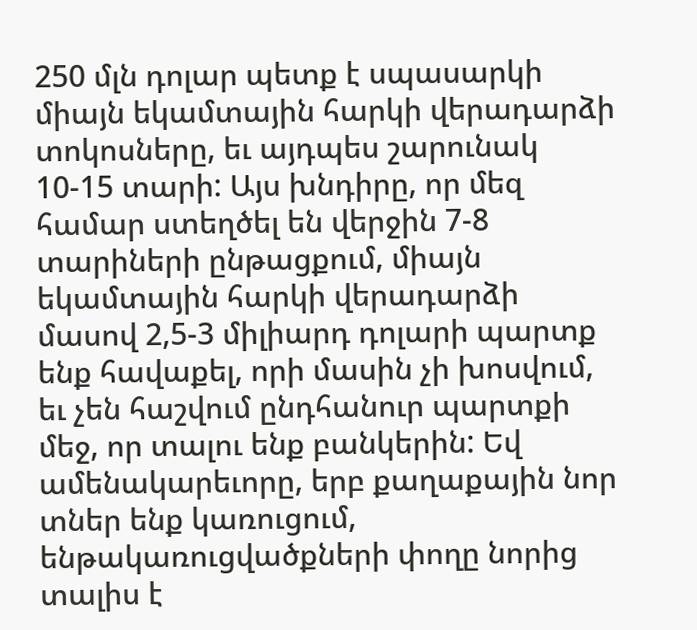250 մլն դոլար պետք է սպասարկի միայն եկամտային հարկի վերադարձի տոկոսները, եւ այդպես շարունակ 10-15 տարի: Այս խնդիրը, որ մեզ համար ստեղծել են վերջին 7-8 տարիների ընթացքում, միայն եկամտային հարկի վերադարձի մասով 2,5-3 միլիարդ դոլարի պարտք ենք հավաքել, որի մասին չի խոսվում, եւ չեն հաշվում ընդհանուր պարտքի մեջ, որ տալու ենք բանկերին: Եվ ամենակարեւորը, երբ քաղաքային նոր տներ ենք կառուցում, ենթակառուցվածքների փողը նորից տալիս է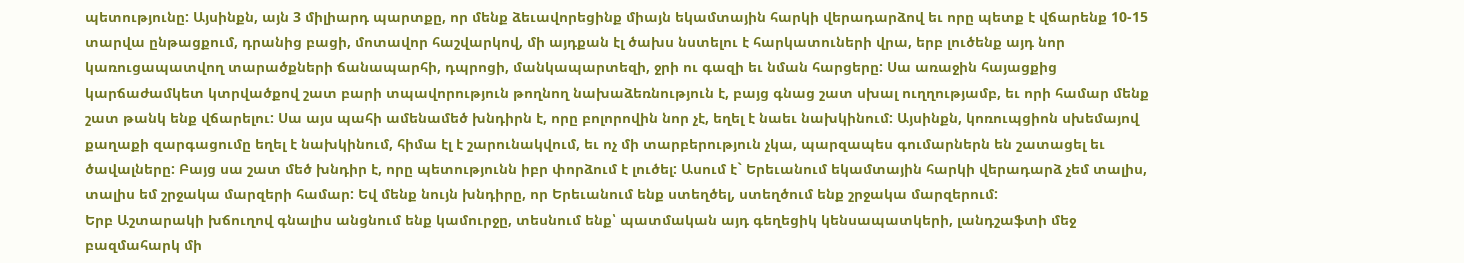պետությունը: Այսինքն, այն 3 միլիարդ պարտքը, որ մենք ձեւավորեցինք միայն եկամտային հարկի վերադարձով եւ որը պետք է վճարենք 10-15 տարվա ընթացքում, դրանից բացի, մոտավոր հաշվարկով, մի այդքան էլ ծախս նստելու է հարկատուների վրա, երբ լուծենք այդ նոր կառուցապատվող տարածքների ճանապարհի, դպրոցի, մանկապարտեզի, ջրի ու գազի եւ նման հարցերը: Սա առաջին հայացքից կարճաժամկետ կտրվածքով շատ բարի տպավորություն թողնող նախաձեռնություն է, բայց գնաց շատ սխալ ուղղությամբ, եւ որի համար մենք շատ թանկ ենք վճարելու: Սա այս պահի ամենամեծ խնդիրն է, որը բոլորովին նոր չէ, եղել է նաեւ նախկինում: Այսինքն, կոռուպցիոն սխեմայով քաղաքի զարգացումը եղել է նախկինում, հիմա էլ է շարունակվում, եւ ոչ մի տարբերություն չկա, պարզապես գումարներն են շատացել եւ ծավալները: Բայց սա շատ մեծ խնդիր է, որը պետությունն իբր փորձում է լուծել: Ասում է` Երեւանում եկամտային հարկի վերադարձ չեմ տալիս, տալիս եմ շրջակա մարզերի համար: Եվ մենք նույն խնդիրը, որ Երեւանում ենք ստեղծել, ստեղծում ենք շրջակա մարզերում:
Երբ Աշտարակի խճուղով գնալիս անցնում ենք կամուրջը, տեսնում ենք՝ պատմական այդ գեղեցիկ կենսապատկերի, լանդշաֆտի մեջ բազմահարկ մի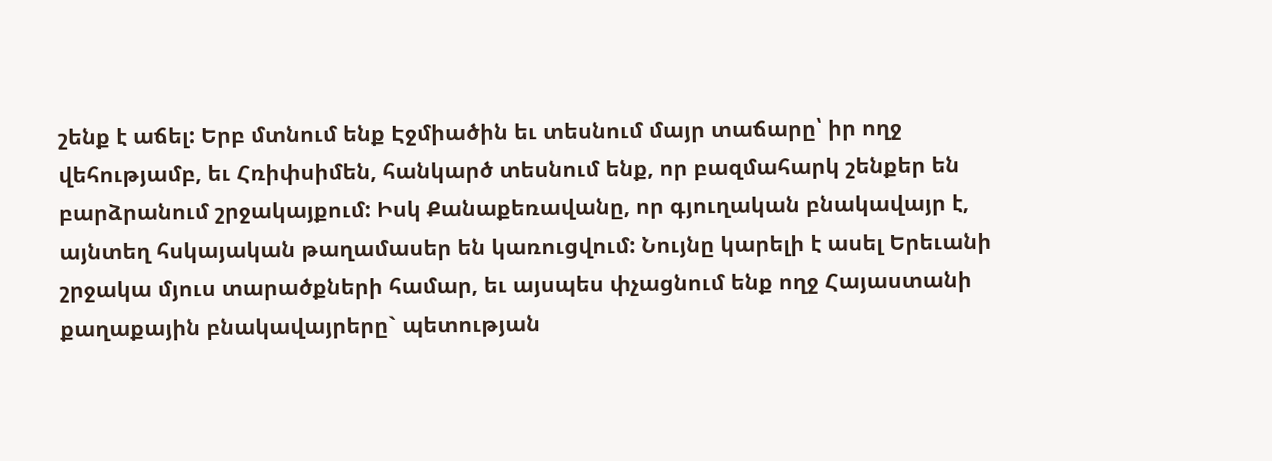շենք է աճել: Երբ մտնում ենք Էջմիածին եւ տեսնում մայր տաճարը՝ իր ողջ վեհությամբ, եւ Հռիփսիմեն, հանկարծ տեսնում ենք, որ բազմահարկ շենքեր են բարձրանում շրջակայքում: Իսկ Քանաքեռավանը, որ գյուղական բնակավայր է, այնտեղ հսկայական թաղամասեր են կառուցվում: Նույնը կարելի է ասել Երեւանի շրջակա մյուս տարածքների համար, եւ այսպես փչացնում ենք ողջ Հայաստանի քաղաքային բնակավայրերը` պետության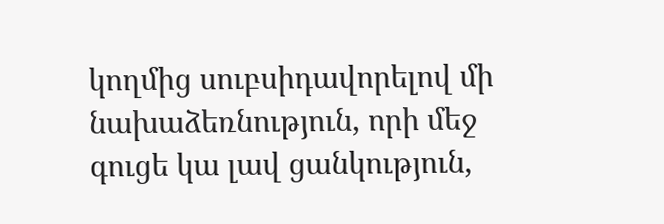կողմից սուբսիդավորելով մի նախաձեռնություն, որի մեջ գուցե կա լավ ցանկություն,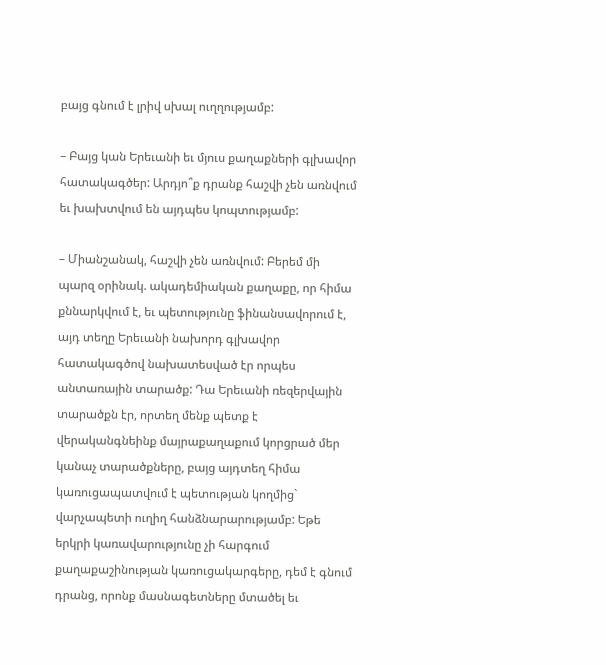բայց գնում է լրիվ սխալ ուղղությամբ:

– Բայց կան Երեւանի եւ մյուս քաղաքների գլխավոր հատակագծեր: Արդյո՞ք դրանք հաշվի չեն առնվում եւ խախտվում են այդպես կոպտությամբ:

– Միանշանակ, հաշվի չեն առնվում: Բերեմ մի պարզ օրինակ. ակադեմիական քաղաքը, որ հիմա քննարկվում է, եւ պետությունը ֆինանսավորում է, այդ տեղը Երեւանի նախորդ գլխավոր հատակագծով նախատեսված էր որպես անտառային տարածք: Դա Երեւանի ռեզերվային տարածքն էր, որտեղ մենք պետք է վերականգնեինք մայրաքաղաքում կորցրած մեր կանաչ տարածքները, բայց այդտեղ հիմա կառուցապատվում է պետության կողմից` վարչապետի ուղիղ հանձնարարությամբ: Եթե երկրի կառավարությունը չի հարգում քաղաքաշինության կառուցակարգերը, դեմ է գնում դրանց, որոնք մասնագետները մտածել եւ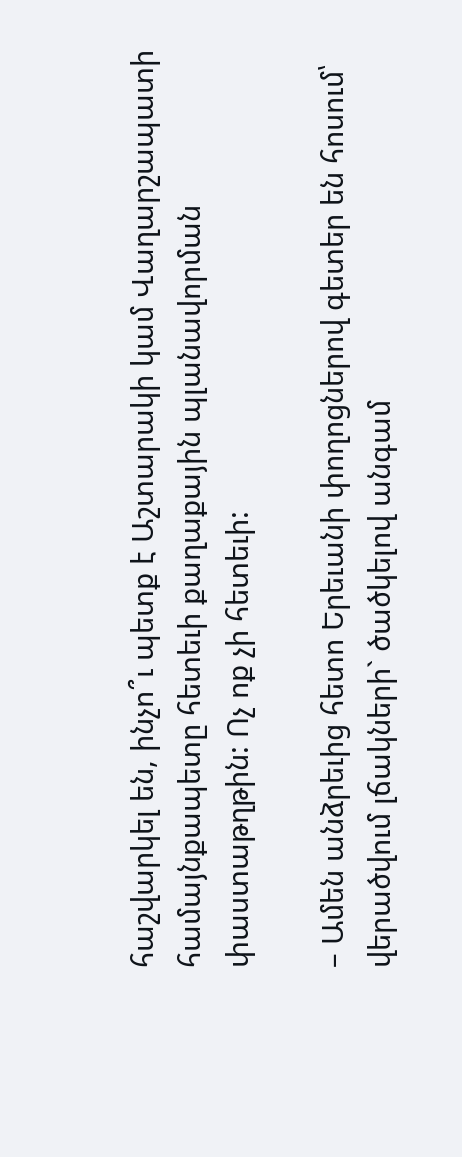հաշվարկել են, ինչո՞ւ պետք է Աշտարակի կամ Վաղարշապատի համայնքապետը հետեւի քաղաքային պլանավորման փաստաթղթին: Ոչ ոք չի հետեւի:

– Ամեն անձրեւից հետո Երեւանի փողոցներով գետեր են հոսում՝ վերածվում լճակների` ծածկելով անգամ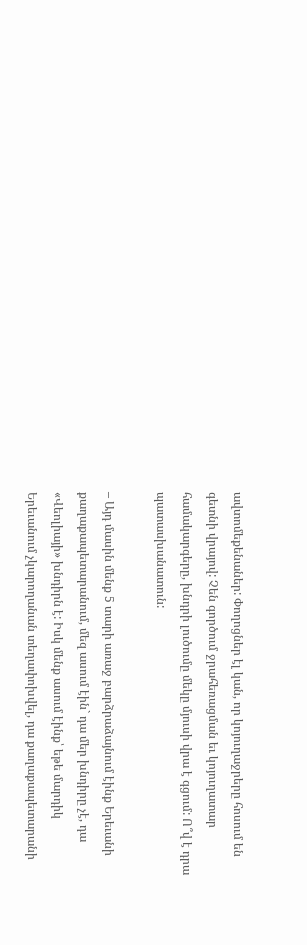ավտոմեքենաներ: Փողոցներ էլ կան, որ կոյուղաջրերը հոսում են գետնի վրայով: Չեն գործում ջրահեռացման եւ կոյուղատար համակարգերը, խնդրի լուծումը մեկը մյուսի վրա է գցում: Ո՞վ է դրա պատասխանատուն:

– Այդ մասին մենք 5 տարի առաջ բարձրաձայնում էինք Երեւանի քաղաքապետարանում, մեզ ասում էին` դա մեր խնդիրը չէ, դա «Վեոլիայի» խնդիրն է: Իսկ մենք ասում էինք՝ եթե մարդիկ Երեւանում չկարողանան տեղափոխվել, դա քաղաքապետարանի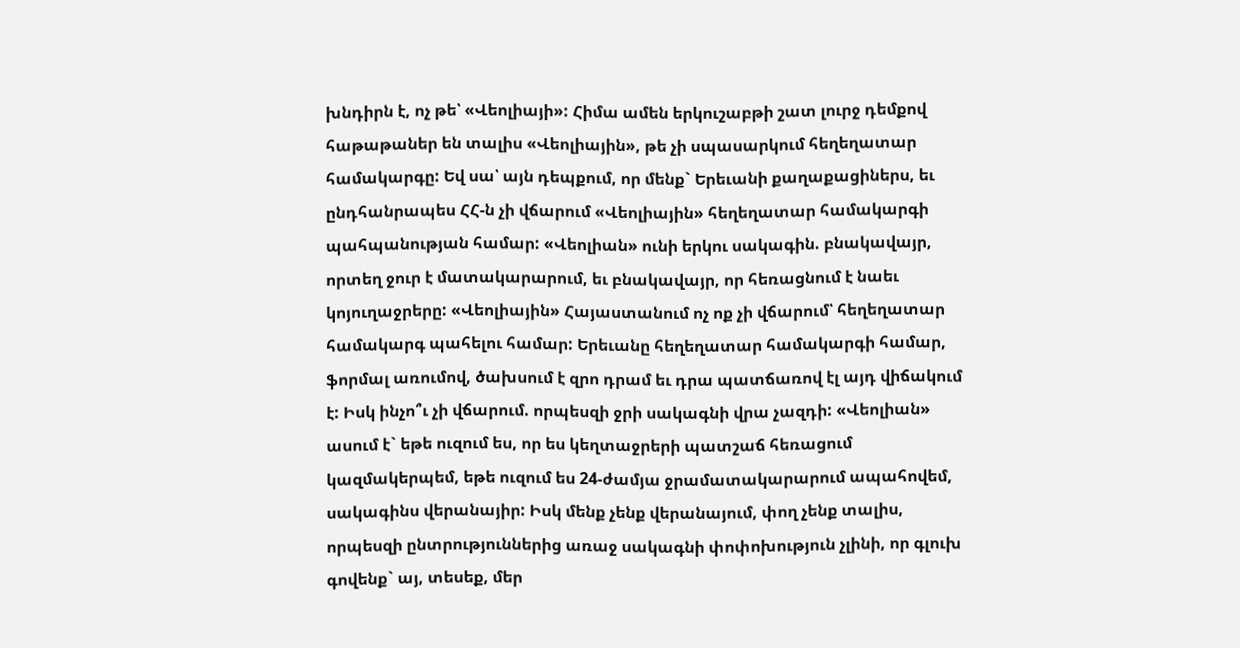խնդիրն է, ոչ թե՝ «Վեոլիայի»: Հիմա ամեն երկուշաբթի շատ լուրջ դեմքով հաթաթաներ են տալիս «Վեոլիային», թե չի սպասարկում հեղեղատար համակարգը: Եվ սա՝ այն դեպքում, որ մենք` Երեւանի քաղաքացիներս, եւ ընդհանրապես ՀՀ-ն չի վճարում «Վեոլիային» հեղեղատար համակարգի պահպանության համար: «Վեոլիան» ունի երկու սակագին. բնակավայր, որտեղ ջուր է մատակարարում, եւ բնակավայր, որ հեռացնում է նաեւ կոյուղաջրերը: «Վեոլիային» Հայաստանում ոչ ոք չի վճարում՝ հեղեղատար համակարգ պահելու համար: Երեւանը հեղեղատար համակարգի համար, ֆորմալ առումով, ծախսում է զրո դրամ եւ դրա պատճառով էլ այդ վիճակում է: Իսկ ինչո՞ւ չի վճարում. որպեսզի ջրի սակագնի վրա չազդի: «Վեոլիան» ասում է` եթե ուզում ես, որ ես կեղտաջրերի պատշաճ հեռացում կազմակերպեմ, եթե ուզում ես 24-ժամյա ջրամատակարարում ապահովեմ, սակագինս վերանայիր: Իսկ մենք չենք վերանայում, փող չենք տալիս, որպեսզի ընտրություններից առաջ սակագնի փոփոխություն չլինի, որ գլուխ գովենք` այ, տեսեք, մեր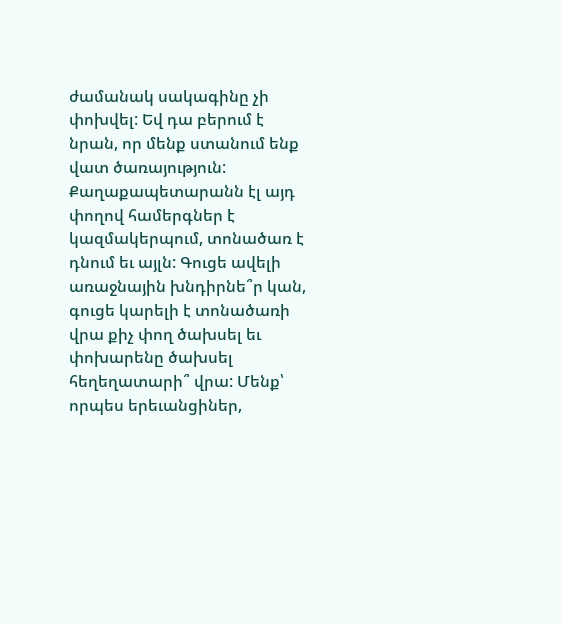ժամանակ սակագինը չի փոխվել: Եվ դա բերում է նրան, որ մենք ստանում ենք վատ ծառայություն: Քաղաքապետարանն էլ այդ փողով համերգներ է կազմակերպում, տոնածառ է դնում եւ այլն: Գուցե ավելի առաջնային խնդիրնե՞ր կան, գուցե կարելի է տոնածառի վրա քիչ փող ծախսել եւ փոխարենը ծախսել հեղեղատարի՞ վրա: Մենք՝ որպես երեւանցիներ,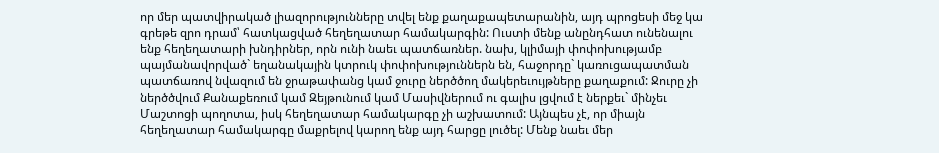որ մեր պատվիրակած լիազորությունները տվել ենք քաղաքապետարանին, այդ պրոցեսի մեջ կա գրեթե զրո դրամ՝ հատկացված հեղեղատար համակարգին: Ուստի մենք անընդհատ ունենալու ենք հեղեղատարի խնդիրներ, որն ունի նաեւ պատճառներ. նախ, կլիմայի փոփոխությամբ պայմանավորված` եղանակային կտրուկ փոփոխություններն են, հաջորդը` կառուցապատման պատճառով նվազում են ջրաթափանց կամ ջուրը ներծծող մակերեւույթները քաղաքում: Ջուրը չի ներծծվում Քանաքեռում կամ Զեյթունում կամ Մասիվներում ու գալիս լցվում է ներքեւ` մինչեւ Մաշտոցի պողոտա, իսկ հեղեղատար համակարգը չի աշխատում: Այնպես չէ, որ միայն հեղեղատար համակարգը մաքրելով կարող ենք այդ հարցը լուծել: Մենք նաեւ մեր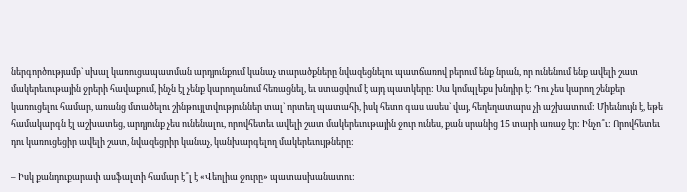ներգործությամբ` սխալ կառուցապատման արդյունքում կանաչ տարածքները նվազեցնելու պատճառով բերում ենք նրան, որ ունենում ենք ավելի շատ մակերեւութային ջրերի հավաքում, ինչն էլ չենք կարողանում հեռացնել, եւ ստացվում է այդ պատկերը: Սա կոմպլեքս խնդիր է: Դու չես կարող շենքեր կառուցելու համար, առանց մտածելու շինթույլտվություններ տալ` որտեղ պատահի, իսկ հետո գաս ասես` վայ, հեղեղատարս չի աշխատում: Միեւնույն է, եթե համակարգն էլ աշխատեց, արդյունք չես ունենալու, որովհետեւ ավելի շատ մակերեւութային ջուր ունես, քան սրանից 15 տարի առաջ էր: Ինչո՞ւ: Որովհետեւ դու կառուցեցիր ավելի շատ, նվազեցրիր կանաչ, կանխարգելող մակերեւույթները:

– Իսկ քանդուքարափ ասֆալտի համար է՞լ է «Վեոլիա ջուրը» պատասխանատու: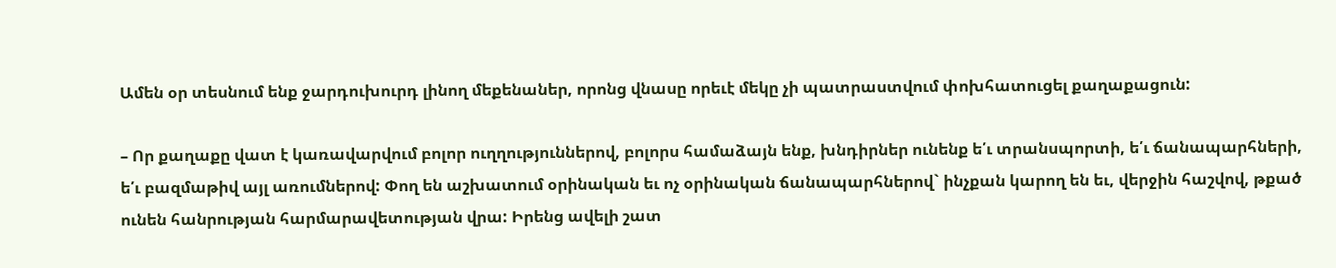Ամեն օր տեսնում ենք ջարդուխուրդ լինող մեքենաներ, որոնց վնասը որեւէ մեկը չի պատրաստվում փոխհատուցել քաղաքացուն:

– Որ քաղաքը վատ է կառավարվում բոլոր ուղղություններով, բոլորս համաձայն ենք, խնդիրներ ունենք ե՛ւ տրանսպորտի, ե՛ւ ճանապարհների, ե՛ւ բազմաթիվ այլ առումներով: Փող են աշխատում օրինական եւ ոչ օրինական ճանապարհներով` ինչքան կարող են եւ, վերջին հաշվով, թքած ունեն հանրության հարմարավետության վրա: Իրենց ավելի շատ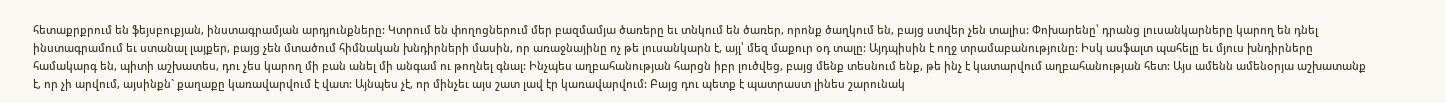հետաքրքրում են ֆեյսբուքյան, ինստագրամյան արդյունքները: Կտրում են փողոցներում մեր բազմամյա ծառերը եւ տնկում են ծառեր, որոնք ծաղկում են, բայց ստվեր չեն տալիս: Փոխարենը՝ դրանց լուսանկարները կարող են դնել ինստագրամում եւ ստանալ լայքեր, բայց չեն մտածում հիմնական խնդիրների մասին, որ առաջնայինը ոչ թե լուսանկարն է, այլ՝ մեզ մաքուր օդ տալը: Այդպիսին է ողջ տրամաբանությունը: Իսկ ասֆալտ պահելը եւ մյուս խնդիրները համակարգ են, պիտի աշխատես, դու չես կարող մի բան անել մի անգամ ու թողնել գնալ: Ինչպես աղբահանության հարցն իբր լուծվեց, բայց մենք տեսնում ենք, թե ինչ է կատարվում աղբահանության հետ: Այս ամենն ամենօրյա աշխատանք է, որ չի արվում, այսինքն` քաղաքը կառավարվում է վատ: Այնպես չէ, որ մինչեւ այս շատ լավ էր կառավարվում: Բայց դու պետք է պատրաստ լինես շարունակ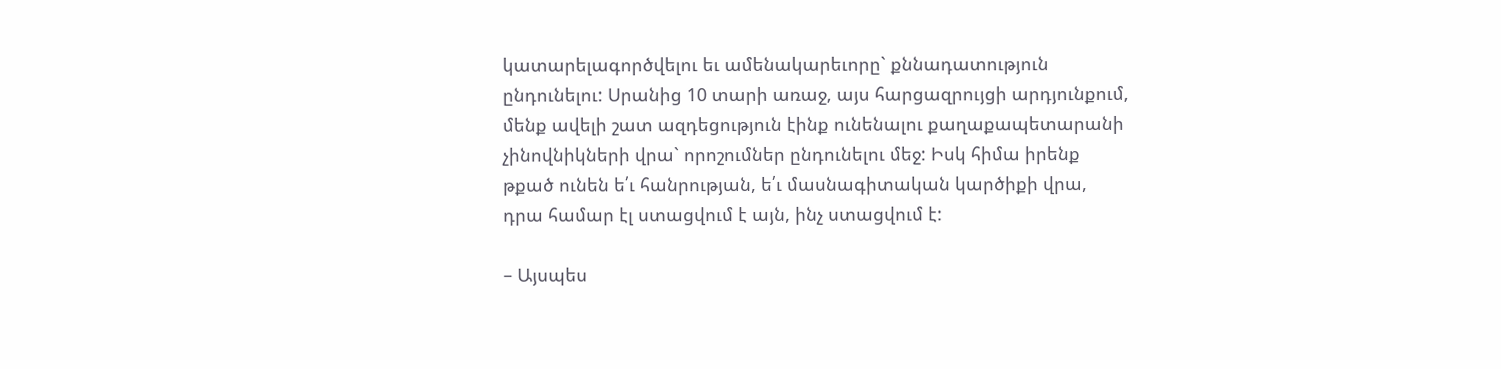կատարելագործվելու եւ ամենակարեւորը` քննադատություն ընդունելու: Սրանից 10 տարի առաջ, այս հարցազրույցի արդյունքում, մենք ավելի շատ ազդեցություն էինք ունենալու քաղաքապետարանի չինովնիկների վրա` որոշումներ ընդունելու մեջ: Իսկ հիմա իրենք թքած ունեն ե՛ւ հանրության, ե՛ւ մասնագիտական կարծիքի վրա, դրա համար էլ ստացվում է այն, ինչ ստացվում է:

– Այսպես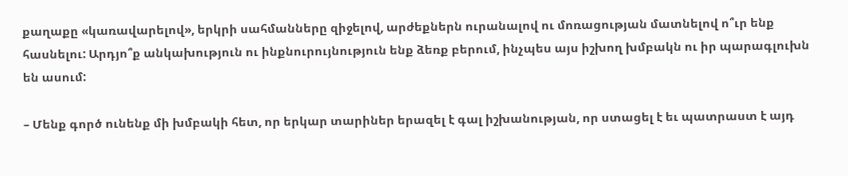քաղաքը «կառավարելով», երկրի սահմանները զիջելով, արժեքներն ուրանալով ու մոռացության մատնելով ո՞ւր ենք հասնելու: Արդյո՞ք անկախություն ու ինքնուրույնություն ենք ձեռք բերում, ինչպես այս իշխող խմբակն ու իր պարագլուխն են ասում:

– Մենք գործ ունենք մի խմբակի հետ, որ երկար տարիներ երազել է գալ իշխանության, որ ստացել է եւ պատրաստ է այդ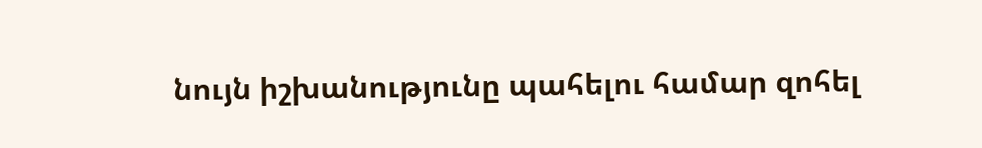նույն իշխանությունը պահելու համար զոհել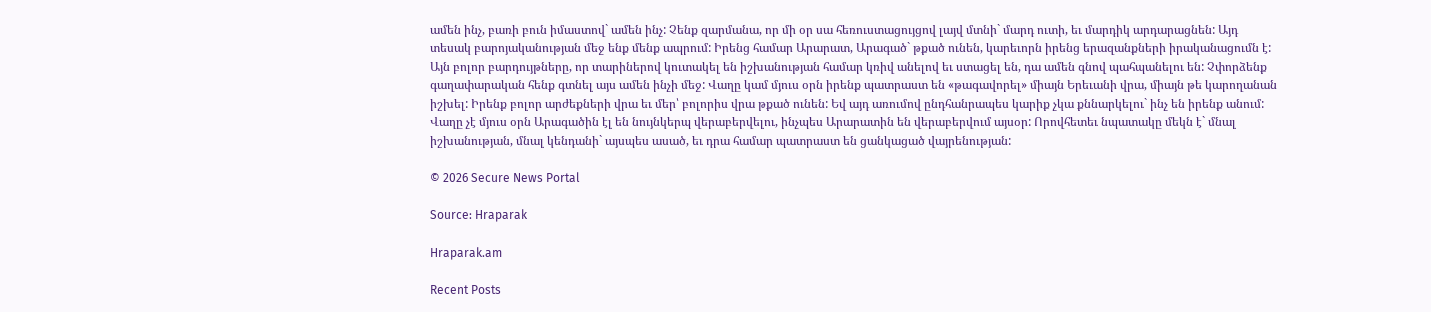ամեն ինչ, բառի բուն իմաստով` ամեն ինչ: Չենք զարմանա, որ մի օր սա հեռուստացույցով լայվ մտնի` մարդ ուտի, եւ մարդիկ արդարացնեն: Այդ տեսակ բարոյականության մեջ ենք մենք ապրում: Իրենց համար Արարատ, Արագած` թքած ունեն, կարեւորն իրենց երազանքների իրականացումն է: Այն բոլոր բարդույթները, որ տարիներով կուտակել են իշխանության համար կռիվ անելով եւ ստացել են, դա ամեն գնով պահպանելու են: Չփորձենք գաղափարական հենք գտնել այս ամեն ինչի մեջ: Վաղը կամ մյուս օրն իրենք պատրաստ են «թագավորել» միայն Երեւանի վրա, միայն թե կարողանան իշխել: Իրենք բոլոր արժեքների վրա եւ մեր՝ բոլորիս վրա թքած ունեն: Եվ այդ առումով ընդհանրապես կարիք չկա քննարկելու` ինչ են իրենք անում: Վաղը չէ մյուս օրն Արագածին էլ են նույնկերպ վերաբերվելու, ինչպես Արարատին են վերաբերվում այսօր: Որովհետեւ նպատակը մեկն է` մնալ իշխանության, մնալ կենդանի` այսպես ասած, եւ դրա համար պատրաստ են ցանկացած վայրենության:

© 2026 Secure News Portal

Source: Hraparak

Hraparak.am

Recent Posts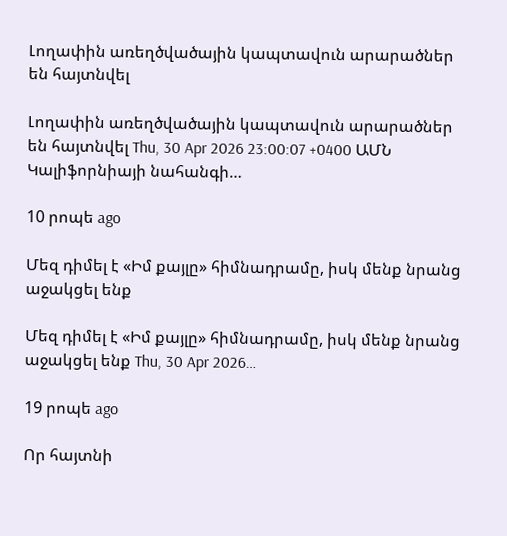Լողափին առեղծվածային կապտավուն արարածներ են հայտնվել

Լողափին առեղծվածային կապտավուն արարածներ են հայտնվել Thu, 30 Apr 2026 23:00:07 +0400 ԱՄՆ Կալիֆորնիայի նահանգի…

10 րոպե ago

Մեզ դիմել է «Իմ քայլը» հիմնադրամը, իսկ մենք նրանց աջակցել ենք

Մեզ դիմել է «Իմ քայլը» հիմնադրամը, իսկ մենք նրանց աջակցել ենք Thu, 30 Apr 2026…

19 րոպե ago

Որ հայտնի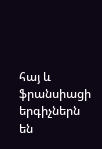հայ և ֆրանսիացի երգիչներն են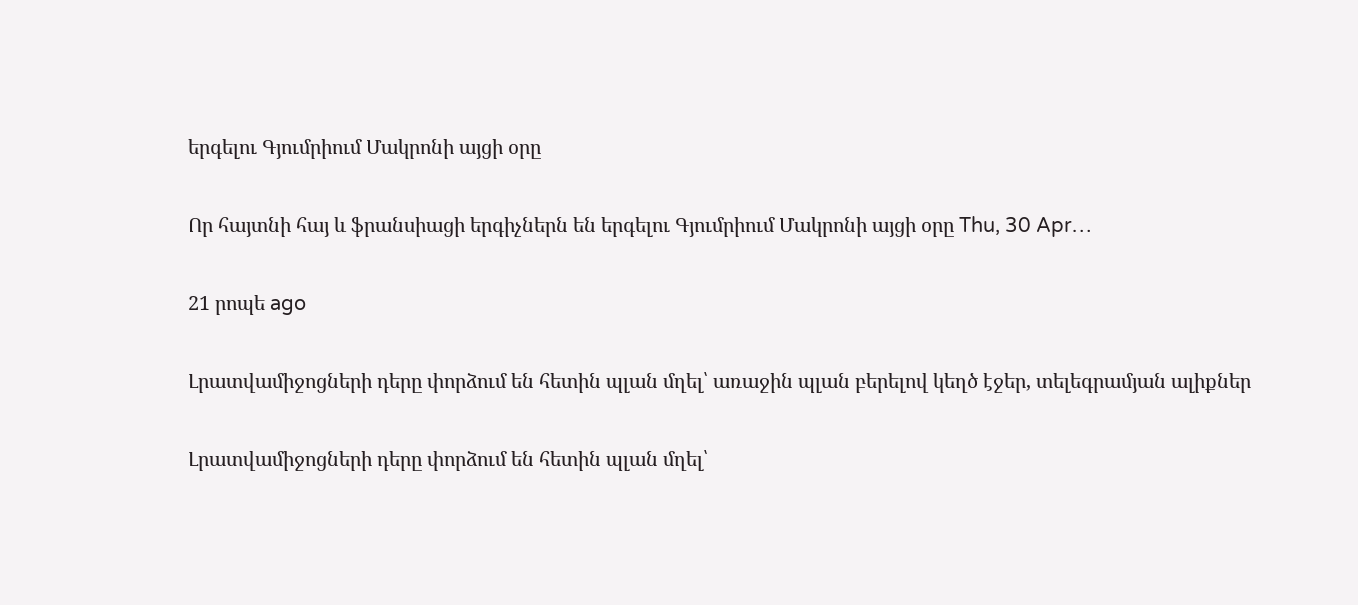երգելու Գյումրիում Մակրոնի այցի օրը

Որ հայտնի հայ և ֆրանսիացի երգիչներն են երգելու Գյումրիում Մակրոնի այցի օրը Thu, 30 Apr…

21 րոպե ago

Լրատվամիջոցների դերը փորձում են հետին պլան մղել՝ առաջին պլան բերելով կեղծ էջեր, տելեգրամյան ալիքներ

Լրատվամիջոցների դերը փորձում են հետին պլան մղել՝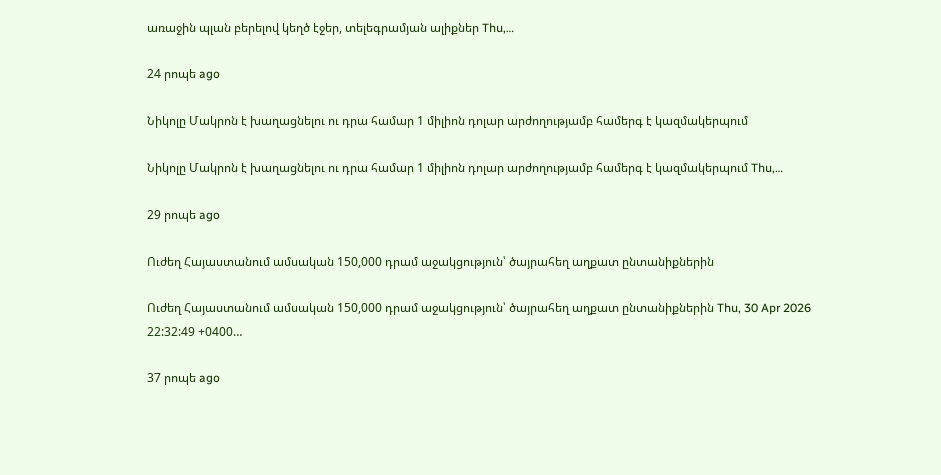առաջին պլան բերելով կեղծ էջեր, տելեգրամյան ալիքներ Thu,…

24 րոպե ago

Նիկոլը Մակրոն է խաղացնելու ու դրա համար 1 միլիոն դոլար արժողությամբ համերգ է կազմակերպում

Նիկոլը Մակրոն է խաղացնելու ու դրա համար 1 միլիոն դոլար արժողությամբ համերգ է կազմակերպում Thu,…

29 րոպե ago

Ուժեղ Հայաստանում ամսական 150,000 դրամ աջակցություն՝ ծայրահեղ աղքատ ընտանիքներին

Ուժեղ Հայաստանում ամսական 150,000 դրամ աջակցություն՝ ծայրահեղ աղքատ ընտանիքներին Thu, 30 Apr 2026 22:32:49 +0400…

37 րոպե ago